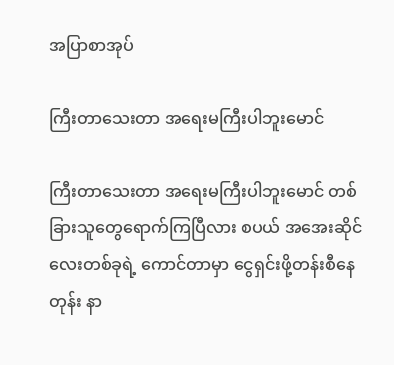အပြာစာအုပ်

ကြီးတာသေးတာ အရေးမကြီးပါဘူးမောင်

ကြီးတာသေးတာ အရေးမကြီးပါဘူးမောင် တစ်ခြားသူတွေရောက်ကြပြီလား စပယ် အအေးဆိုင်လေးတစ်ခုရဲ့ ကောင်တာမှာ ငွေရှင်းဖို့တန်းစီနေတုန်း နာ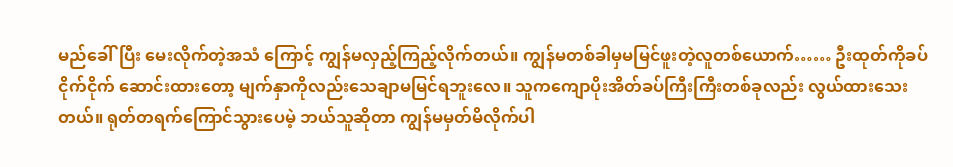မည်ခေါ်ပြီး မေးလိုက်တဲ့အသံ ကြောင့် ကျွန်မလှည့်ကြည့်လိုက်တယ်။ ကျွန်မတစ်ခါမှမမြင်ဖူးတဲ့လူတစ်ယောက်…… ဦးထုတ်ကိုခပ်ငိုက်ငိုက် ဆောင်းထားတော့ မျက်နှာကိုလည်းသေချာမမြင်ရဘူးလေ။ သူကကျောပိုးအိတ်ခပ်ကြီးကြီးတစ်ခုလည်း လွယ်ထားသေးတယ်။ ရုတ်တရက်ကြောင်သွားပေမဲ့ ဘယ်သူဆိုတာ ကျွန်မမှတ်မိလိုက်ပါ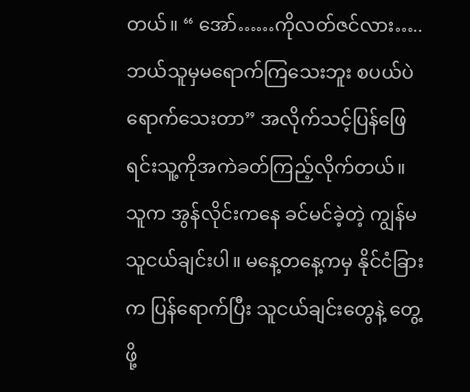တယ်။ “ အော်……ကိုလတ်ဇင်လား…..ဘယ်သူမှမရောက်ကြသေးဘူး စပယ်ပဲရောက်သေးတာ” အလိုက်သင့်ပြန်ဖြေရင်းသူ့ကိုအကဲခတ်ကြည့်လိုက်တယ်။ သူက အွန်လိုင်းကနေ ခင်မင်ခဲ့တဲ့ ကျွန်မသူငယ်ချင်းပါ။ မနေ့တနေ့ကမှ နိုင်ငံခြားက ပြန်ရောက်ပြီး သူငယ်ချင်းတွေနဲ့ တွေ့ဖို့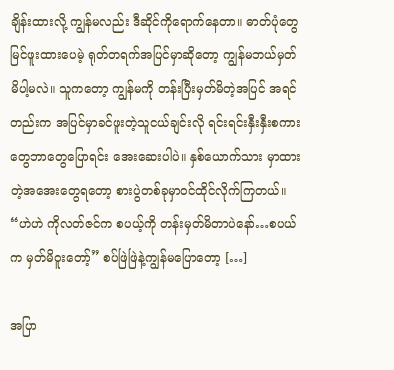ချိန်းထားလို့ ကျွန်မလည်း ဒီဆိုင်ကိုရောက်နေတာ။ ဓာတ်ပုံတွေမြင်ဖူးထားပေမဲ့ ရုတ်တရက်အပြင်မှာဆိုတော့ ကျွန်မဘယ်မှတ်မိပါ့မလဲ။ သူကတော့ ကျွန်မကို တန်းပြီးမှတ်မိတဲ့အပြင် အရင်တည်းက အပြင်မှာခင်ဖူးတဲ့သူငယ်ချင်းလို ရင်းရင်းနှီးနှီးစကားတွေဘာတွေပြောရင်း အေးဆေးပါပဲ။ နှစ်ယောက်သား မှာထားတဲ့အအေးတွေရတော့ စားပွဲတစ်ခုမှာဝင်ထိုင်လိုက်ကြတယ်။ “ဟဲဟဲ ကိုလတ်ဇင်က စပယ့်ကို တန်းမှတ်မိတာပဲနော်…စပယ်က မှတ်မိဝူးတော့်” စပ်ဖြဲဖြဲနဲ့ကျွန်မပြောတော့ […]

အပြာ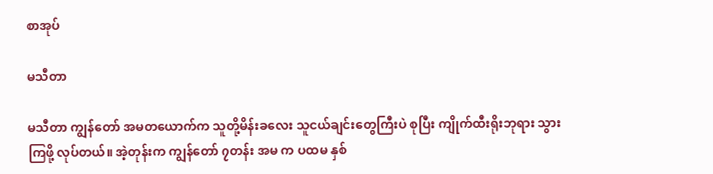စာအုပ်

မသီတာ

မသီတာ ကျွန်တော် အမတယောက်က သူတို့မိန်းခလေး သူငယ်ချင်းတွေကြီးပဲ စုပြီး ကျိုက်ထီးရိုးဘုရား သွားကြဖို့ လုပ်တယ်။ အဲ့တုန်းက ကျွန်တော် ၇တန်း အမ က ပထမ နှစ်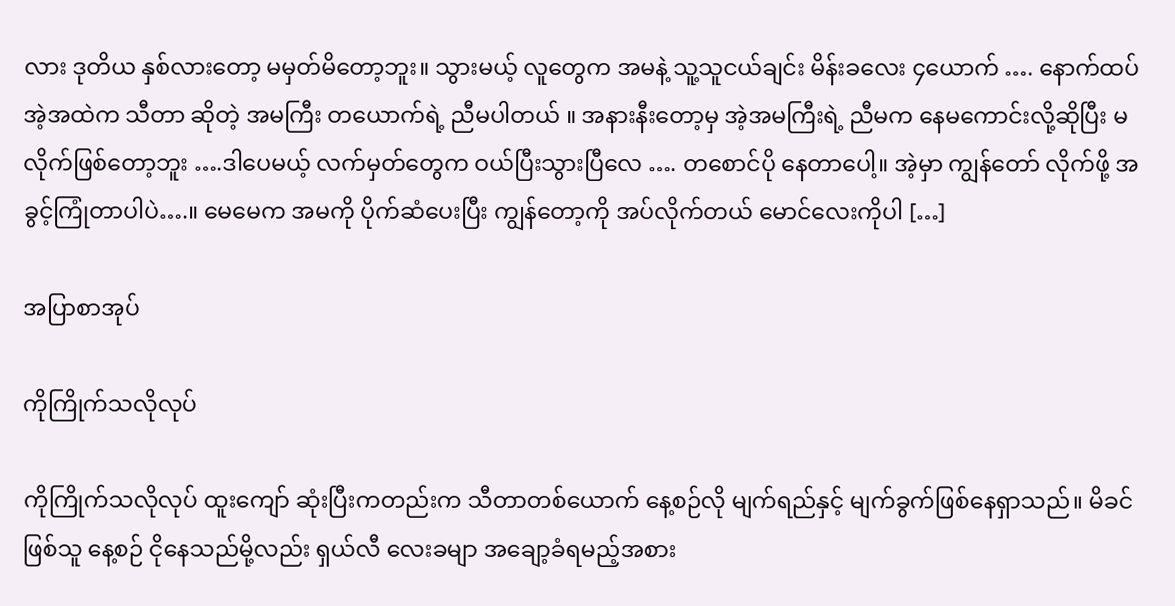လား ဒုတိယ နှစ်လားတော့ မမှတ်မိတော့ဘူး။ သွားမယ့် လူတွေက အမနဲ့ သူ့သူငယ်ချင်း မိန်းခလေး ၄ယောက် …. နောက်ထပ် အဲ့အထဲက သီတာ ဆိုတဲ့ အမကြီး တယောက်ရဲ့ ညီမပါတယ် ။ အနားနီးတော့မှ အဲ့အမကြီးရဲ့ ညီမက နေမကောင်းလို့ဆိုပြီး မလိုက်ဖြစ်တော့ဘူး ….ဒါပေမယ့် လက်မှတ်တွေက ဝယ်ပြီးသွားပြီလေ …. တစောင်ပို နေတာပေါ့။ အဲ့မှာ ကျွန်တော် လိုက်ဖို့ အခွင့်ကြုံတာပါပဲ….။ မေမေက အမကို ပိုက်ဆံပေးပြီး ကျွန်တော့ကို အပ်လိုက်တယ် မောင်လေးကိုပါ […]

အပြာစာအုပ်

ကိုကြိုက်သလိုလုပ်

ကိုကြိုက်သလိုလုပ် ထူးကျော် ဆုံးပြီးကတည်းက သီတာတစ်ယောက် နေ့စဉ်လို မျက်ရည်နှင့် မျက်ခွက်ဖြစ်နေရှာသည်။ မိခင်ဖြစ်သူ နေ့စဉ် ငိုနေသည်မို့လည်း ရှယ်လီ လေးခမျာ အချော့ခံရမည့်အစား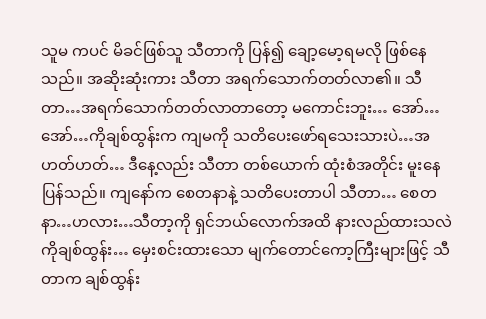သူမ ကပင် မိခင်ဖြစ်သူ သီတာကို ပြန်၍ ချော့မော့ရမလို ဖြစ်နေသည်။ အဆိုးဆုံးကား သီတာ အရက်သောက်တတ်လာ၏။ သီတာ…အရက်သောက်တတ်လာတာတော့ မကောင်းဘူး… အော်…အော်…ကိုချစ်ထွန်းက ကျမကို သတိပေးဖော်ရသေးသားပဲ…အဟတ်ဟတ်… ဒီနေ့လည်း သီတာ တစ်ယောက် ထုံးစံအတိုင်း မူးနေပြန်သည်။ ကျနော်က စေတနာနဲ့ သတိပေးတာပါ သီတာ… စေတနာ…ဟလား…သီတာ့ကို ရှင်ဘယ်လောက်အထိ နားလည်ထားသလဲ ကိုချစ်ထွန်း… မှေးစင်းထားသော မျက်တောင်ကော့ကြီးများဖြင့် သီတာက ချစ်ထွန်း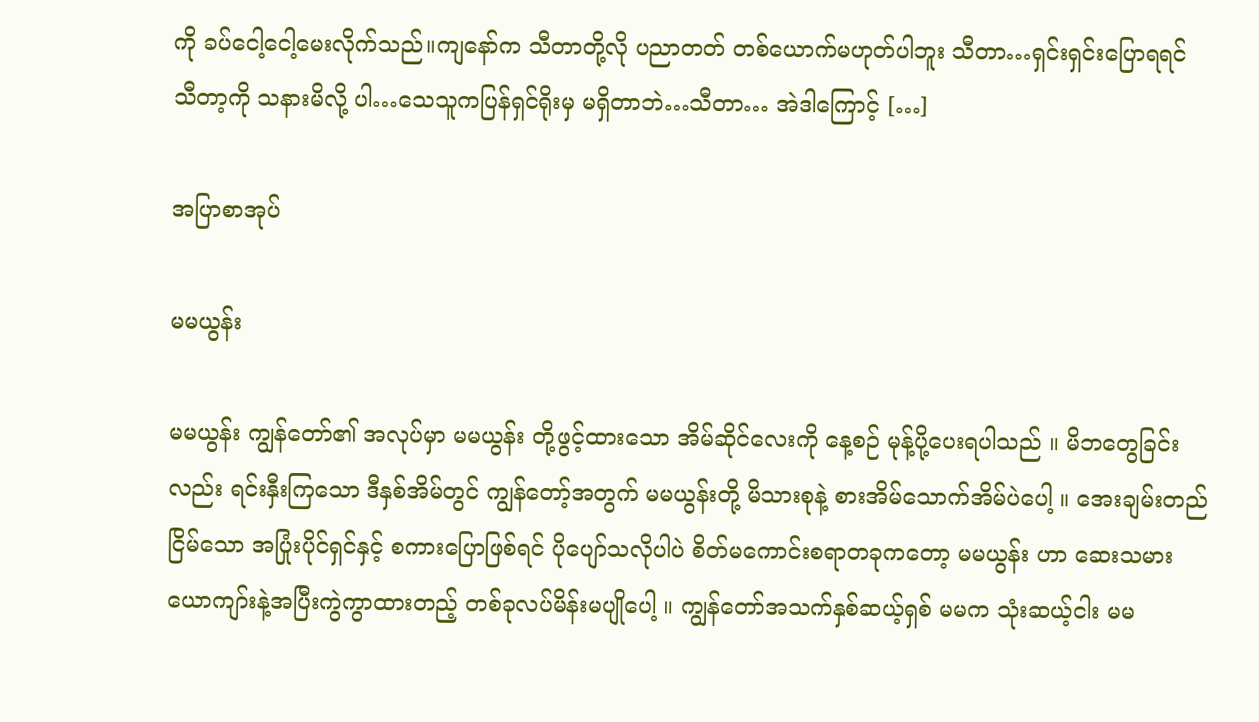ကို ခပ်ငေါ့ငေါ့မေးလိုက်သည်။ကျနော်က သီတာတို့လို ပညာတတ် တစ်ယောက်မဟုတ်ပါဘူး သီတာ…ရှင်းရှင်းပြောရရင် သီတာ့ကို သနားမိလို့ ပါ…သေသူကပြန်ရှင်ရိုးမှ မရှိတာဘဲ…သီတာ… အဲဒါကြောင့် […]

အပြာစာအုပ်

မမယွန်း

မမယွန်း ကျွန်တော်၏ အလုပ်မှာ မမယွန်း တို့ဖွင့်ထားသော အိမ်ဆိုင်လေးကို နေ့စဉ် မုန့်ပို့ပေးရပါသည် ။ မိဘတွေခြင်းလည်း ရင်းနှီးကြသော ဒီနှစ်အိမ်တွင် ကျွန်တော့်အတွက် မမယွန်းတို့ မိသားစုနဲ့ စားအိမ်သောက်အိမ်ပဲပေါ့ ။ အေးချမ်းတည်ငြိမ်သော အပြုံးပိုင်ရှင်နှင့် စကားပြောဖြစ်ရင် ပိုပျော်သလိုပါပဲ စိတ်မကောင်းစရာတခုကတော့ မမယွန်း ဟာ ဆေးသမားယောကျာ်းနဲ့အပြီးကွဲကွာထားတည့် တစ်ခုလပ်မိန်းမပျိုပေါ့ ။ ကျွန်တော်အသက်နှစ်ဆယ့်ရှစ် မမက သုံးဆယ့်ငါး မမ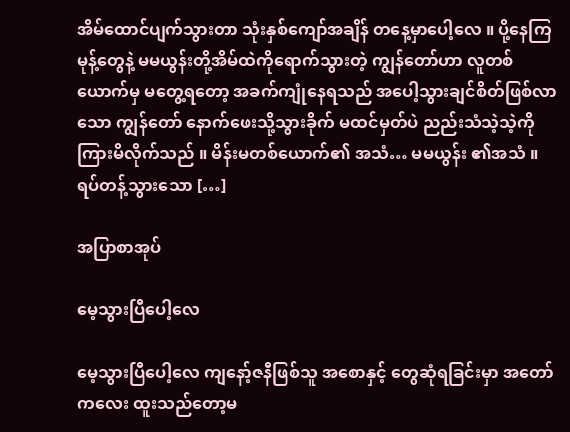အိမ်ထောင်ပျက်သွားတာ သုံးနှစ်ကျော်အချိန် တနေ့မှာပေါ့လေ ။ ပို့နေကြ မုန့်တွေနဲ့ မမယွန်းတို့အိမ်ထဲကိုရောက်သွားတဲ့ ကျွန်တော်ဟာ လူတစ်ယောက်မှ မတွေ့ရတော့ အခက်ကျုံနေရသည် အပေါ့သွားချင်စိတ်ဖြစ်လာသော ကျွန်တော် နောက်ဖေးသို့သွားခိုက် မထင်မှတ်ပဲ ညည်းသံသဲ့သဲ့ကို ကြားမိလိုက်သည် ။ မိန်းမတစ်ယောက်၏ အသံ… မမယွန်း ၏အသံ ။ ရပ်တန့်သွားသော […]

အပြာစာအုပ်

မေ့သွားပြီပေါ့လေ

မေ့သွားပြီပေါ့လေ ကျနော့်ဇနီဖြစ်သူ အစောနှင့် တွေဆုံရခြင်းမှာ အတော်ကလေး ထူးသည်တော့မ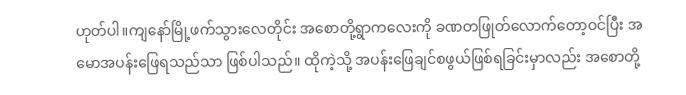ဟုတ်ပါ။ကျနော်မြို့ဖက်သွားလေတိုင်း အစောတို့ရွာကလေးကို ခဏတဖြုတ်လောက်တော့ဝင်ပြီး အမောအပန်းဖြေရသည်သာ ဖြစ်ပါသည်။ ထိုကဲ့သို့ အပန်းဖြေချင်စဖွယ်ဖြစ်ရခြင်းမှာလည်း အစောတို့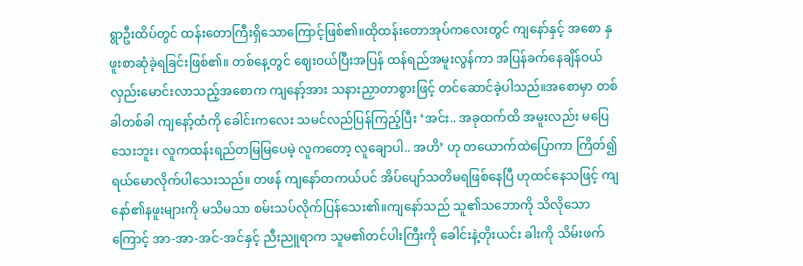ရွာဦးထိပ်တွင် ထန်းတောကြီးရှိသောကြောင့်ဖြစ်၏။ထိုထန်းတောအုပ်ကလေးတွင် ကျနော်နှင့် အစော နှဖူးစာဆုံခဲ့ရခြင်းဖြစ်၏။ တစ်နေ့တွင် ဈေးဝယ်ပြီးအပြန် ထန်ရည်အမူးလွန်ကာ အပြန်ခက်နေချိန်ဝယ် လှည်းမောင်းလာသည့်အစောက ကျနော့်အား သနားညှာတာစွားဖြင့် တင်ဆောင်ခဲ့ပါသည်။အစောမှာ တစ်ခါတစ်ခါ ကျနော့်ထံကို ခေါင်းကလေး သမင်လည်ပြန်ကြည့်ပြီး ‘အင်း.. အခုထက်ထိ အမူးလည်း မပြေသေးဘူး၊ လူကထန်းရည်တမြမြပေမဲ့ လူကတော့ လူချောပါ.. အဟိ’ ဟု တယောက်ထဲပြောကာ ကြိတ်၍ရယ်မောလိုက်ပါသေးသည်။ တဖန် ကျနော်တကယ်ပင် အိပ်ပျော်သတိမရဖြစ်နေပြီ ဟုထင်နေသဖြင့် ကျနော်၏နဖူးများကို မသိမသာ စမ်းသပ်လိုက်ပြန်သေး၏။ကျနော်သည် သူ၏သဘောကို သိလိုသောကြောင့် အာ-အာ-အင်-အင်နှင့် ညီးညူရာက သူမ၏တင်ပါးကြီးကို ခေါင်းနဲ့တိုးယင်း ခါးကို သိမ်းဖက်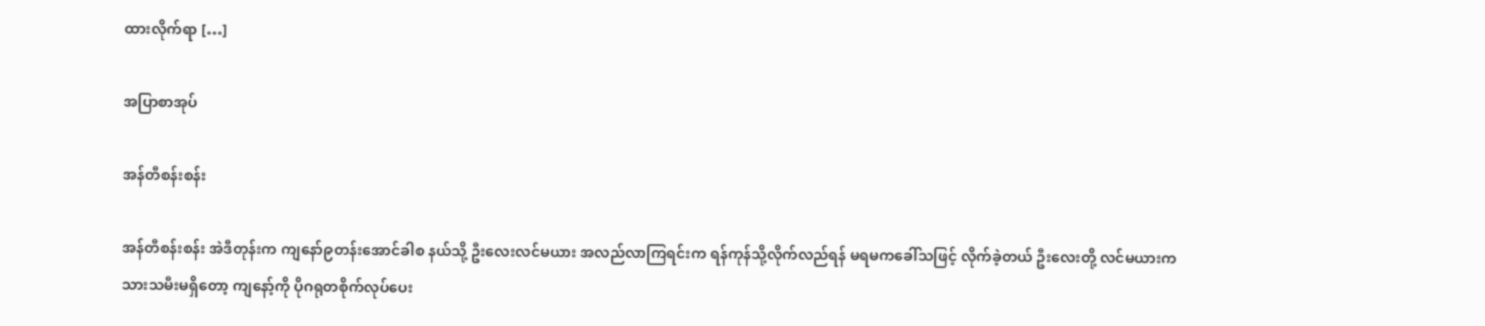ထားလိုက်ရာ […]

အပြာစာအုပ်

အန်တီစန်းစန်း

အန်တီစန်းစန်း အဲဒီတုန်းက ကျနော်၉တန်းအောင်ခါစ နယ်သို့ ဦးလေးလင်မယား အလည်လာကြရင်းက ရန်ကုန်သို့လိုက်လည်ရန် မရမကခေါ်သဖြင့် လိုက်ခဲ့တယ် ဦးလေးတို့ လင်မယားက သားသမီးမရှိတော့ ကျနော့်ကို ပိုဂရုတစိုက်လုပ်ပေး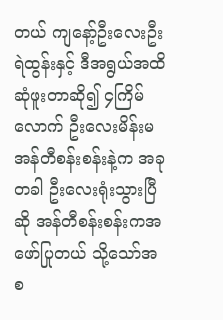တယ် ကျနော့်ဦးလေးဦးရဲထွန်းနှင့် ဒီအရွယ်အထိဆုံဖူးတာဆို၍ ၄ကြိမ်လောက် ဦးလေးမိန်းမ အန်တီစန်းစန်းနဲ့က အခုတခါ ဦးလေးရုံးသွားပြီဆို အန်တီစန်းစန်းကအဖော်ပြုတယ် သို့သော်အစ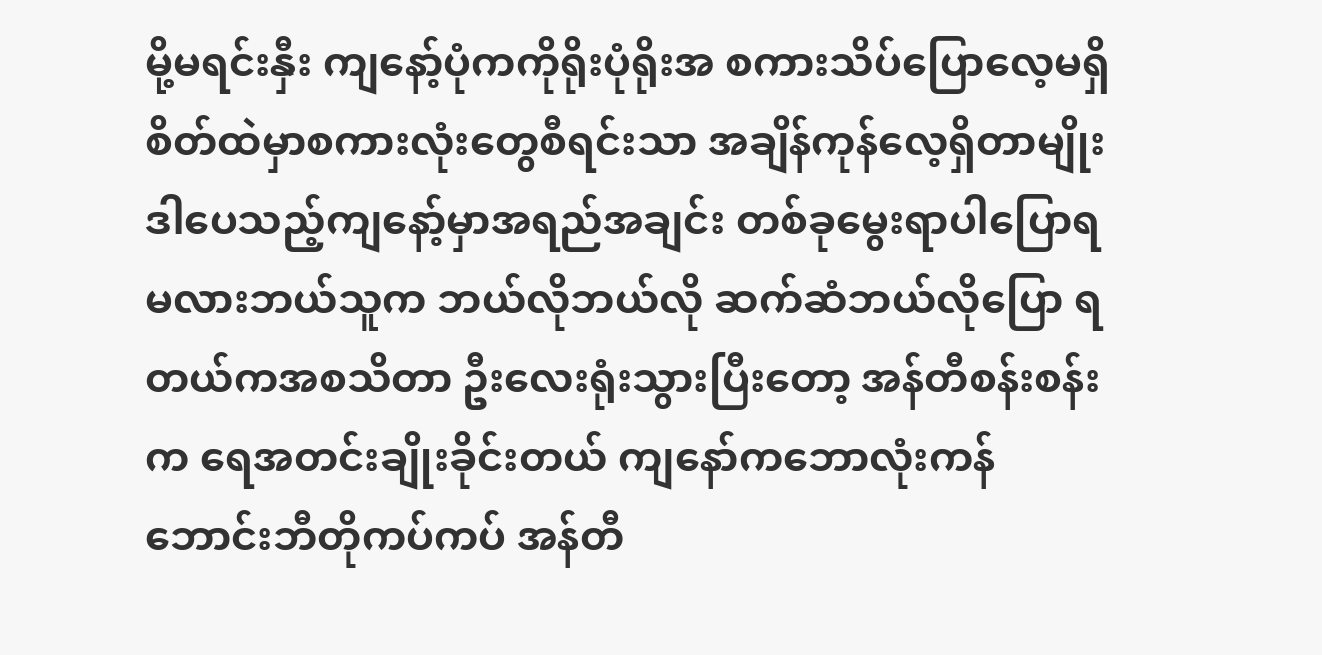မို့မရင်းနှီး ကျနော့်ပုံကကိုရိုးပုံရိုးအ စကားသိပ်ပြောလေ့မရှိ စိတ်ထဲမှာစကားလုံးတွေစီရင်းသာ အချိန်ကုန်လေ့ရှိတာမျိုး ဒါပေသည့်ကျနော့်မှာအရည်အချင်း တစ်ခုမွေးရာပါပြောရမလားဘယ်သူက ဘယ်လိုဘယ်လို ဆက်ဆံဘယ်လိုပြော ရတယ်ကအစသိတာ ဦးလေးရုံးသွားပြီးတော့ အန်တီစန်းစန်းက ရေအတင်းချိုးခိုင်းတယ် ကျနော်ကဘောလုံးကန် ဘောင်းဘီတိုကပ်ကပ် အန်တီ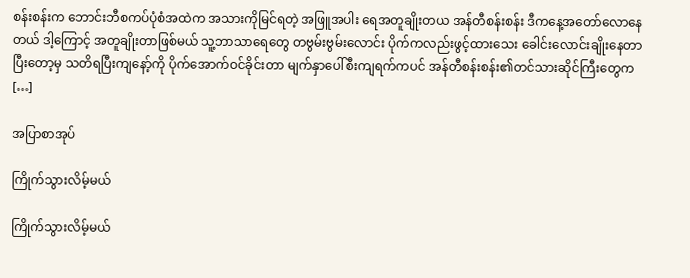စန်းစန်းက ဘောင်းဘီစကပ်ပုံစံအထဲက အသားကိုမြင်ရတဲ့ အဖြူအပါး ရေအတူချိုးတယ အန်တီစန်းစန်း ဒီကနေ့အတော်လောနေတယ် ဒါ့ကြောင့် အတူချိုးတာဖြစ်မယ် သူ့ဘာသာရေတွေ တဗွမ်းဗွမ်းလောင်း ပိုက်ကလည်းဖွင့်ထားသေး ခေါင်းလောင်းချိုးနေတာ ပြီးတော့မှ သတိရပြီးကျနော့်ကို ပိုက်အောက်ဝင်ခိုင်းတာ မျက်နှာပေါ်စီးကျရက်ကပင် အန်တီစန်းစန်း၏တင်သားဆိုင်ကြီးတွေက […]

အပြာစာအုပ်

ကြိုက်သွားလိမ့်မယ်

ကြိုက်သွားလိမ့်မယ်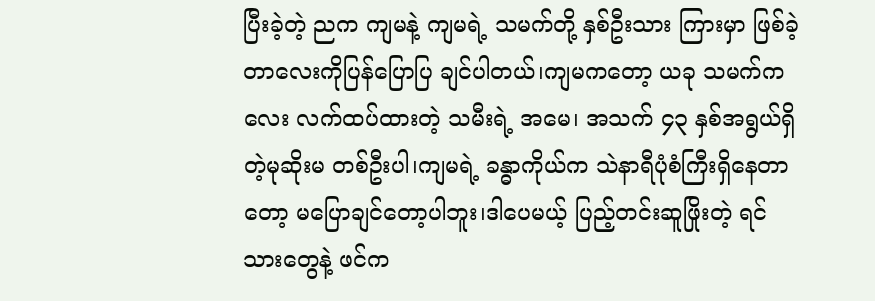ပြီးခဲ့တဲ့ ညက ကျမနဲ့ ကျမရဲ့ သမက်တို့ နှစ်ဦးသား ကြားမှာ ဖြစ်ခဲ့တာလေးကိုပြန်ပြောပြ ချင်ပါတယ်၊ကျမကတော့ ယခု သမက်ကလေး လက်ထပ်ထားတဲ့ သမီးရဲ့ အမေ၊ အသက် ၄၃ နှစ်အရွယ်ရှိတဲ့မုဆိုးမ တစ်ဦးပါ၊ကျမရဲ့ ခန္ဓာကိုယ်က သဲနာရီပုံစံကြီးရှိနေတာတော့ မပြောချင်တော့ပါဘူး၊ဒါပေမယ့် ပြည့်တင်းဆူဖြိုးတဲ့ ရင်သားတွေနဲ့ ဖင်က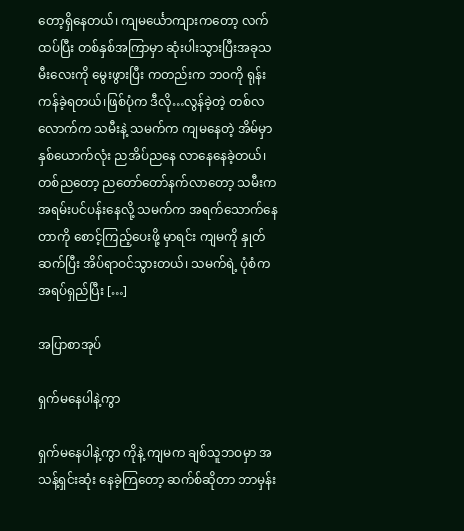တော့ရှိနေတယ်၊ ကျမင်္ယောကျားကတော့ လက်ထပ်ပြီး တစ်နှစ်အကြာမှာ ဆုံးပါးသွားပြီးအခုသမီးလေးကို မွေးဖွားပြီး ကတည်းက ဘဝကို ရုန်းကန်ခဲ့ရတယ်၊ဖြစ်ပုံက ဒီလို…လွန်ခဲ့တဲ့ တစ်လလောက်က သမီးနဲ့ သမက်က ကျမနေတဲ့ အိမ်မှာ နှစ်ယောက်လုံး ညအိပ်ညနေ လာနေနေခဲ့တယ်၊တစ်ညတော့ ညတော်တော်နက်လာတော့ သမီးက အရမ်းပင်ပန်းနေလို့ သမက်က အရက်သောက်နေတာကို စောင့်ကြည့်ပေးဖို့ မှာရင်း ကျမကို နှုတ်ဆက်ပြီး အိပ်ရာဝင်သွားတယ်၊ သမက်ရဲ့ ပုံစံက အရပ်ရှည်ပြီး […]

အပြာစာအုပ်

ရှက်မနေပါနဲ့ကွာ

ရှက်မနေပါနဲ့ကွာ ကိုနဲ့ ကျမက ချစ်သူဘဝမှာ အသန့်ရှင်းဆုံး နေခဲ့ကြတော့ ဆက်စ်ဆိုတာ ဘာမှန်း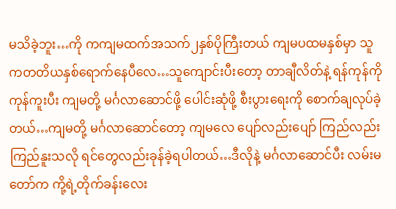မသိခဲ့ဘူး…ကို ကကျမထက်အသက်၂နှစ်ပိုကြီးတယ် ကျမပထမနှစ်မှာ သူကတတိယနှစ်ရောက်နေပီလေ…သူကျောင်းပီးတော့ တာချီလိတ်နဲ့ ရန်ကုန်ကို ကုန်ကူးပီး ကျမတို့ မင်္ဂလာဆောင်ဖို့ ပေါင်းဆုံဖို့ စီးပွားရေးကို စောက်ချလုပ်ခဲ့တယ်…ကျမတို့ မင်္ဂလာဆောင်တော့ ကျမလေ ပျော်လည်းပျော် ကြည်လည်းကြည်နူးသလို ရင်တွေလည်းခုန်ခဲ့ရပါတယ်…ဒီလိုနဲ့ မင်္ဂလာဆောင်ပီး လမ်းမတော်က ကို့ရဲ့တိုက်ခန်းလေး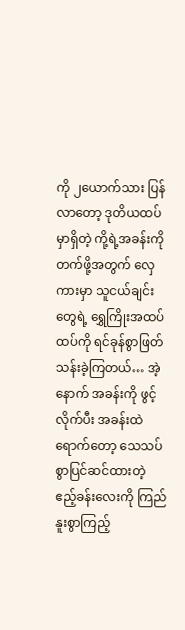ကို ၂ယောက်သား ပြန်လာတော့ ဒုတိယထပ်မှာရှိတဲ့ ကို့ရဲ့အခန်းကို တက်ဖို့အတွက် လှေကားမှာ သူငယ်ချင်းတွေရဲ့ ရွှေကြိုးအထပ်ထပ်ကို ရင်ခုန်စွာဖြတ်သန်းခဲ့ကြတယ်… အဲ့နောက် အခန်းကို ဖွင့်လိုက်ပီး အခန်းထဲရောက်တော့ သေသပ်စွာပြင်ဆင်ထားတဲ့ ဧည့်ခန်းလေးကို ကြည်နူးစွာကြည့်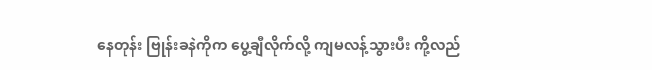နေတုန်း ဗြုန်းခနဲကိုက ပွေ့ချီလိုက်လို့ ကျမလန့်သွားပီး ကို့လည်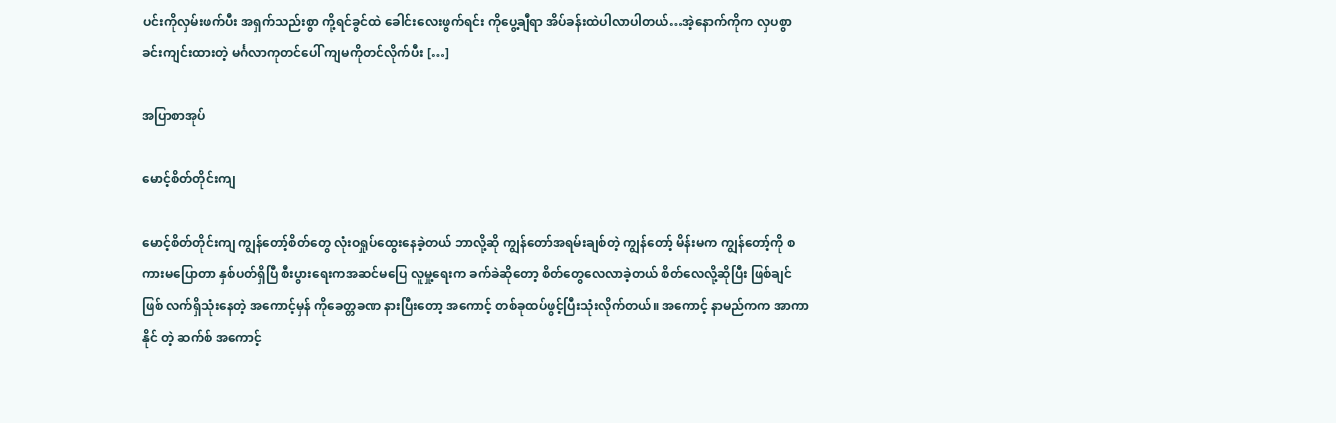ပင်းကိုလှမ်းဖက်ပီး အရှက်သည်းစွာ ကို့ရင်ခွင်ထဲ ခေါင်းလေးဖွက်ရင်း ကိုပွေ့ချီရာ အိပ်ခန်းထဲပါလာပါတယ်…အဲ့နောက်ကိုက လှပစွာခင်းကျင်းထားတဲ့ မင်္ဂလာကုတင်ပေါ် ကျမကိုတင်လိုက်ပီး […]

အပြာစာအုပ်

မောင့်စိတ်တိုင်းကျ

မောင့်စိတ်တိုင်းကျ ကျွန်တော့်စိတ်တွေ လုံးဝရှုပ်ထွေးနေခဲ့တယ် ဘာလို့ဆို ကျွန်တော်အရမ်းချစ်တဲ့ ကျွန်တော့် မိန်းမက ကျွန်တော့်ကို စကားမပြောတာ နှစ်ပတ်ရှိပြီ စီးပွားရေးကအဆင်မပြေ လူမှု့ရေးက ခက်ခဲဆိုတော့ စိတ်တွေလေလာခဲ့တယ် စိတ်လေလို့ဆိုပြီး ဖြစ်ချင်ဖြစ် လက်ရှိသုံးနေတဲ့ အကောင့်မှန် ကိုခေတ္တခဏ နားပြီးတော့ အကောင့် တစ်ခုထပ်ဖွင့်ပြီးသုံးလိုက်တယ်။ အကောင့် နာမည်ကက အာကာနိုင် တဲ့ ဆက်စ် အကောင့်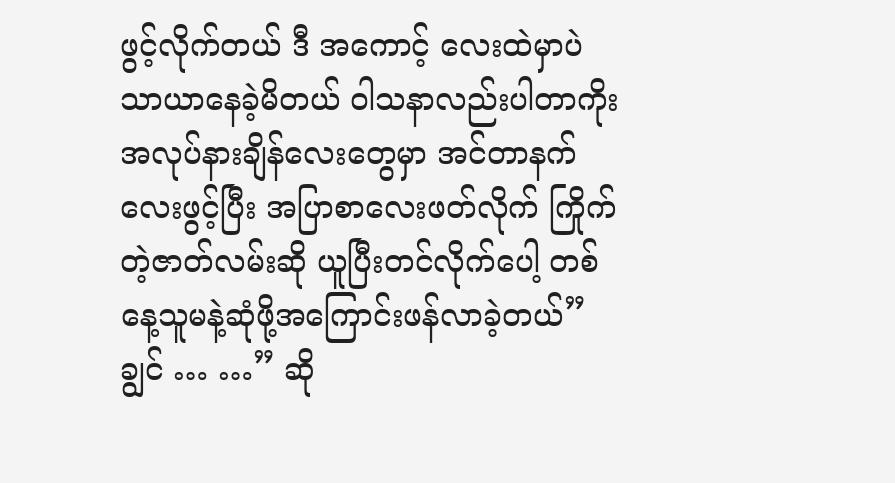ဖွင့်လိုက်တယ် ဒီ အကောင့် လေးထဲမှာပဲ သာယာနေခဲ့မိတယ် ဝါသနာလည်းပါတာကိုး အလုပ်နားချိန်လေးတွေမှာ အင်တာနက် လေးဖွင့်ပြီး အပြာစာလေးဖတ်လိုက် ကြိုက်တဲ့ဇာတ်လမ်းဆို ယူပြီးတင်လိုက်ပေါ့ တစ်နေ့သူမနဲ့ဆုံဖို့အကြောင်းဖန်လာခဲ့တယ်” ချွင် … …” ဆို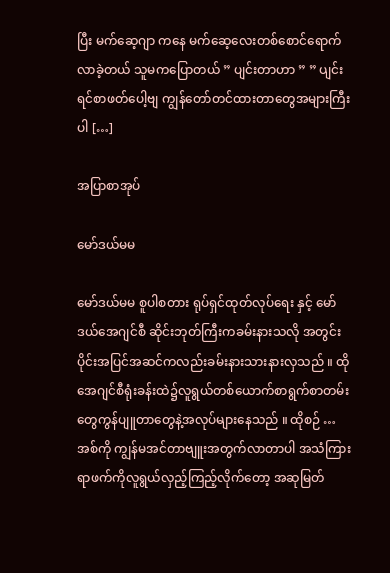ပြီး မက်ဆေ့ဂျာ ကနေ မက်ဆေ့လေးတစ်စောင်ရောက်လာခဲ့တယ် သူမကပြောတယ် ” ပျင်းတာဟာ ” ” ပျင်းရင်စာဖတ်ပေါ့ဗျ ကျွန်တော်တင်ထားတာတွေအများကြီးပါ […]

အပြာစာအုပ်

မော်ဒယ်မမ

မော်ဒယ်မမ စူပါစတား ရုပ်ရှင်ထုတ်လုပ်ရေး နှင့် မော်ဒယ်အေဂျင်စီ ဆိုင်းဘုတ်ကြီးကခမ်းနားသလို အတွင်းပိုင်းအပြင်အဆင်ကလည်းခမ်းနားသားနားလှသည် ။ ထိုအေဂျင်စီရုံးခန်းထဲ၌လူရွယ်တစ်ယောက်စာရွက်စာတမ်းတွေကွန်ပျူတာတွေနဲ့အလုပ်များနေသည် ။ ထိုစဉ် … အစ်ကို ကျွန်မအင်တာဗျူးအတွက်လာတာပါ အသံကြားရာဖက်ကိုလူရွယ်လှည့်ကြည့်လိုက်တော့ အဆုမြတ်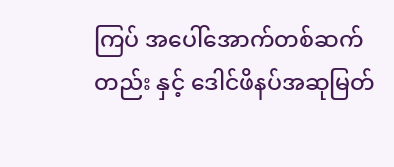ကြပ် အပေါ်အောက်တစ်ဆက်တည်း နှင့် ဒေါင်ဖိနပ်အဆုမြတ်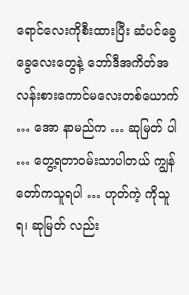ရောင်လေးကိုစီးထားပြီး ဆံပင်ခွေခွေလေးတွေနဲ့ ဘော်ဒီအကိတ်အလန်းစားကောင်မလေးတစ်ယောက် … အော နာမည်က … ဆုမြတ် ပါ … တွေ့ရတာဝမ်းသာပါတယ် ကျွန်တော်ကသူရပါ … ဟုတ်ကဲ့ ကိုသူရ၊ ဆုမြတ် လည်း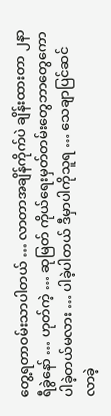တွေ့ရတာဝမ်းသာပါတယ် … လာတာအချိန်ကိုက်ပဲ ချိန်းထားတာ ၂နာရီခွဲနော် … ဟုတ်ကဲ့ … ဆုမြတ် ကိုယ်ရေးမှတ်တမ်းတွေဘာတွေကောပါခဲ့တယ်မလား … ပါခဲ့ပါတယ် ဒီမှာပါကိုသူရ … သေချာပြင်ဆင်လာခဲ့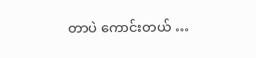တာပဲ ကောင်းတယ် …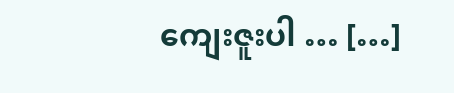ကျေးဇူးပါ … […]